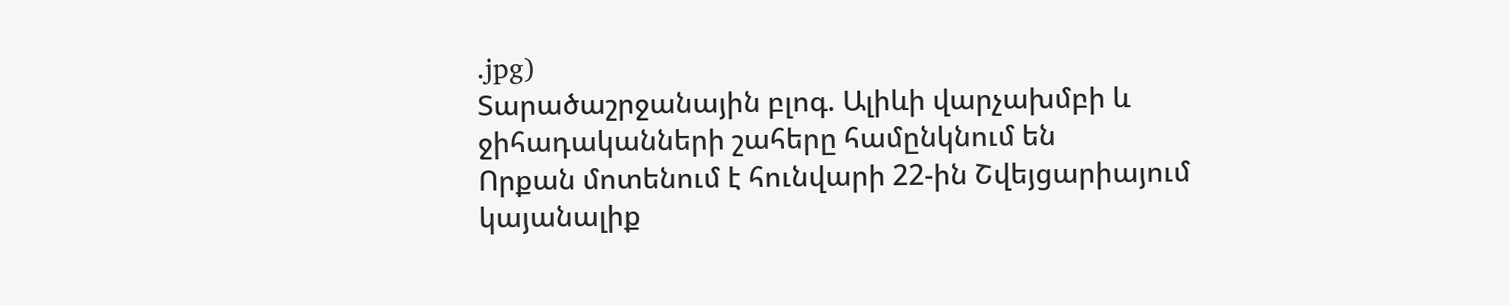.jpg)
Տարածաշրջանային բլոգ. Ալիևի վարչախմբի և ջիհադականների շահերը համընկնում են
Որքան մոտենում է հունվարի 22-ին Շվեյցարիայում կայանալիք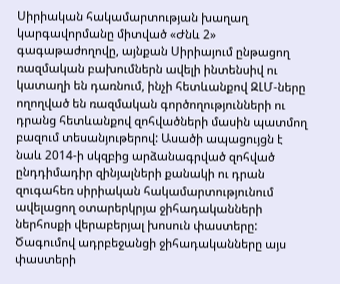Սիրիական հակամարտության խաղաղ կարգավորմանը միտված «Ժնև 2» գագաթաժողովը, այնքան Սիրիայում ընթացող ռազմական բախումներն ավելի ինտենսիվ ու կատաղի են դառնում, ինչի հետևանքով ԶԼՄ-ները ողողված են ռազմական գործողությունների ու դրանց հետևանքով զոհվածների մասին պատմող բազում տեսանյութերով: Ասածի ապացույցն է նաև 2014-ի սկզբից արձանագրված զոհված ընդդիմադիր զինյալների քանակի ու դրան զուգահեռ սիրիական հակամարտությունում ավելացող օտարերկրյա ջիհադականների ներհոսքի վերաբերյալ խոսուն փաստերը:
Ծագումով ադրբեջանցի ջիհադականները այս փաստերի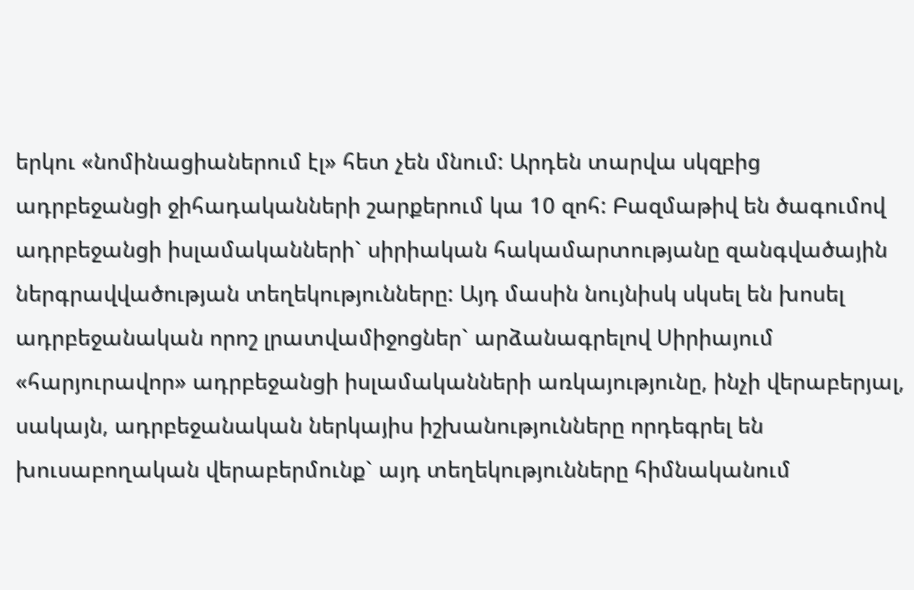երկու «նոմինացիաներում էլ» հետ չեն մնում: Արդեն տարվա սկզբից ադրբեջանցի ջիհադականների շարքերում կա 10 զոհ: Բազմաթիվ են ծագումով ադրբեջանցի իսլամականների` սիրիական հակամարտությանը զանգվածային ներգրավվածության տեղեկությունները: Այդ մասին նույնիսկ սկսել են խոսել ադրբեջանական որոշ լրատվամիջոցներ` արձանագրելով Սիրիայում «հարյուրավոր» ադրբեջանցի իսլամականների առկայությունը, ինչի վերաբերյալ, սակայն, ադրբեջանական ներկայիս իշխանությունները որդեգրել են խուսաբողական վերաբերմունք` այդ տեղեկությունները հիմնականում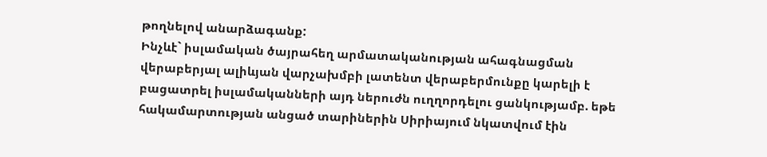թողնելով անարձագանք:
Ինչևէ` իսլամական ծայրահեղ արմատականության ահագնացման վերաբերյալ ալիևյան վարչախմբի լատենտ վերաբերմունքը կարելի է բացատրել իսլամականների այդ ներուժն ուղղորդելու ցանկությամբ. եթե հակամարտության անցած տարիներին Սիրիայում նկատվում էին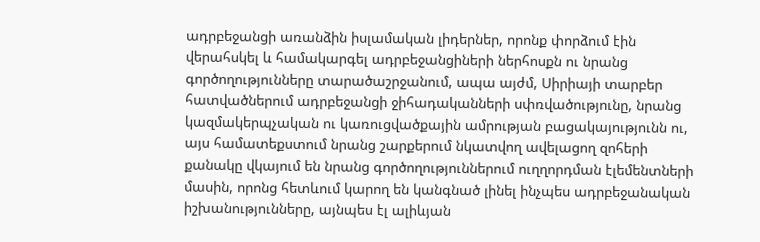ադրբեջանցի առանձին իսլամական լիդերներ, որոնք փորձում էին վերահսկել և համակարգել ադրբեջանցիների ներհոսքն ու նրանց գործողությունները տարածաշրջանում, ապա այժմ, Սիրիայի տարբեր հատվածներում ադրբեջանցի ջիհադականների սփռվածությունը, նրանց կազմակերպչական ու կառուցվածքային ամրության բացակայությունն ու, այս համատեքստում նրանց շարքերում նկատվող ավելացող զոհերի քանակը վկայում են նրանց գործողություններում ուղղորդման էլեմենտների մասին, որոնց հետևում կարող են կանգնած լինել ինչպես ադրբեջանական իշխանությունները, այնպես էլ ալիևյան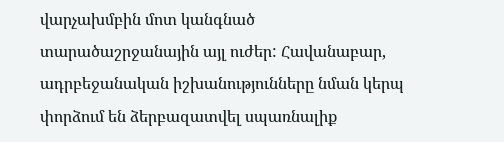վարչախմբին մոտ կանգնած տարածաշրջանային այլ ուժեր: Հավանաբար, ադրբեջանական իշխանությունները նման կերպ փորձում են ձերբազատվել սպառնալիք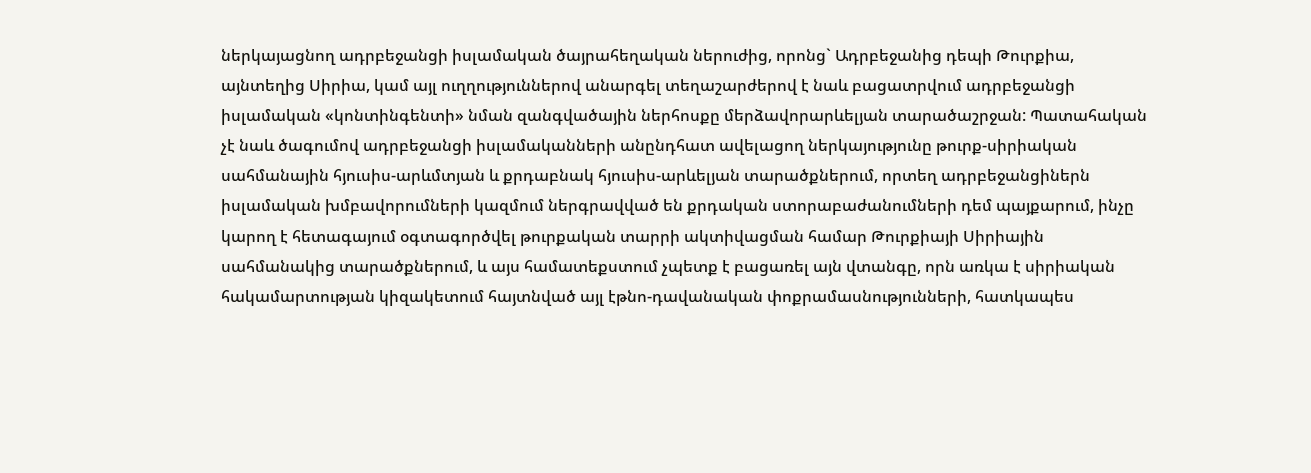ներկայացնող ադրբեջանցի իսլամական ծայրահեղական ներուժից, որոնց` Ադրբեջանից դեպի Թուրքիա, այնտեղից Սիրիա, կամ այլ ուղղություններով անարգել տեղաշարժերով է նաև բացատրվում ադրբեջանցի իսլամական «կոնտինգենտի» նման զանգվածային ներհոսքը մերձավորարևելյան տարածաշրջան: Պատահական չէ նաև ծագումով ադրբեջանցի իսլամականների անընդհատ ավելացող ներկայությունը թուրք-սիրիական սահմանային հյուսիս-արևմտյան և քրդաբնակ հյուսիս-արևելյան տարածքներում, որտեղ ադրբեջանցիներն իսլամական խմբավորումների կազմում ներգրավված են քրդական ստորաբաժանումների դեմ պայքարում, ինչը կարող է հետագայում օգտագործվել թուրքական տարրի ակտիվացման համար Թուրքիայի Սիրիային սահմանակից տարածքներում, և այս համատեքստում չպետք է բացառել այն վտանգը, որն առկա է սիրիական հակամարտության կիզակետում հայտնված այլ էթնո-դավանական փոքրամասնությունների, հատկապես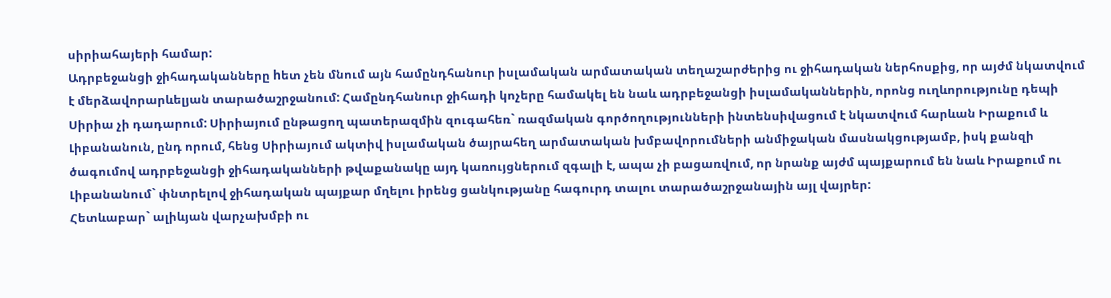սիրիահայերի համար:
Ադրբեջանցի ջիհադականները hետ չեն մնում այն համընդհանուր իսլամական արմատական տեղաշարժերից ու ջիհադական ներհոսքից, որ այժմ նկատվում է մերձավորարևելյան տարածաշրջանում: Համընդհանուր ջիհադի կոչերը համակել են նաև ադրբեջանցի իսլամականներին, որոնց ուղևորությունը դեպի Սիրիա չի դադարում: Սիրիայում ընթացող պատերազմին զուգահեռ` ռազմական գործողությունների ինտենսիվացում է նկատվում հարևան Իրաքում և Լիբանանուն, ընդ որում, հենց Սիրիայում ակտիվ իսլամական ծայրահեղ արմատական խմբավորումների անմիջական մասնակցությամբ, իսկ քանզի ծագումով ադրբեջանցի ջիհադականների թվաքանակը այդ կառույցներում զգալի է, ապա չի բացառվում, որ նրանք այժմ պայքարում են նաև Իրաքում ու Լիբանանում` փնտրելով ջիհադական պայքար մղելու իրենց ցանկությանը հագուրդ տալու տարածաշրջանային այլ վայրեր:
Հետևաբար` ալիևյան վարչախմբի ու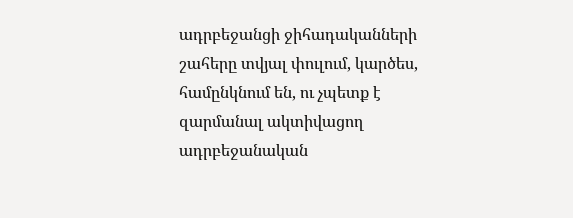ադրբեջանցի ջիհադականների շահերը տվյալ փուլում, կարծես, համընկնում են, ու չպետք է զարմանալ ակտիվացող ադրբեջանական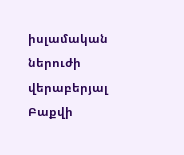իսլամական ներուժի վերաբերյալ Բաքվի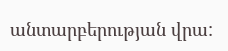անտարբերության վրա: